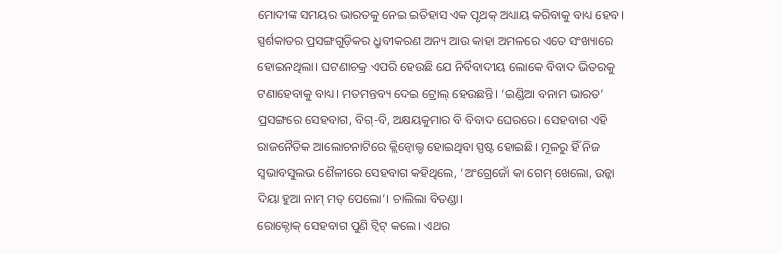ମୋଦୀଙ୍କ ସମୟର ଭାରତକୁ ନେଇ ଇତିହାସ ଏକ ପୃଥକ୍ ଅଧ୍ୟାୟ କରିବାକୁ ବାଧ୍ୟ ହେବ। ସ୍ପର୍ଶକାତର ପ୍ରସଙ୍ଗଗୁଡ଼ିକର ଧ୍ରୁବୀକରଣ ଅନ୍ୟ ଆଉ କାହା ଅମଳରେ ଏତେ ସଂଖ୍ୟାରେ ହୋଇନଥିଲା। ଘଟଣାଚକ୍ର ଏପରି ହେଉଛି ଯେ ନିର୍ବିବାଦୀୟ ଲୋକେ ବିବାଦ ଭିତରକୁ ଟଣାହେବାକୁ ବାଧ୍ୟ। ମତମନ୍ତବ୍ୟ ଦେଇ ଟ୍ରୋଲ୍ ହେଉଛନ୍ତି। ‘ଇଣ୍ଡିଆ ବନାମ ଭାରତ’ ପ୍ରସଙ୍ଗରେ ସେହବାଗ, ବିଗ୍-ବି, ଅକ୍ଷୟକୁମାର ବି ବିବାଦ ଘେରରେ। ସେହବାଗ ଏହି ରାଜନୈତିକ ଆଲୋଚନାଟିରେ କ୍ଲିନ୍ବୋଲ୍ଡ ହୋଇଥିବା ସ୍ପଷ୍ଟ ହୋଇଛି। ମୂଳରୁ ହିଁ ନିଜ ସ୍ବଭାବସୁଲଭ ଶୈଳୀରେ ସେହବାଗ କହିଥିଲେ, ‘ଅଂଗ୍ରେଜୋଁ କା ଗେମ୍ ଖେଲୋ, ଉନ୍କା ଦିୟା ହୁଆ ନାମ୍ ମତ୍ ପେଲୋ’। ଚାଲିଲା ବିତଣ୍ଡା।
ରୋକ୍ଠୋକ୍ ସେହବାଗ ପୁଣି ଟ୍ବିଟ୍ କଲେ। ଏଥର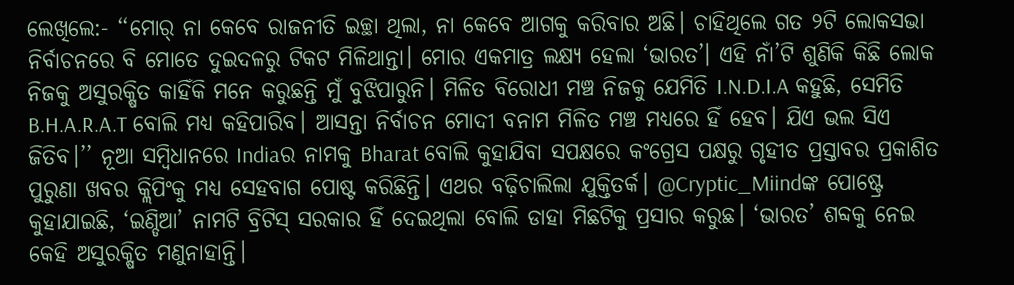ଲେଖିଲେ:- ‘‘ମୋର୍ ନା କେବେ ରାଜନୀତି ଇଚ୍ଛା ଥିଲା, ନା କେବେ ଆଗକୁ କରିବାର ଅଛି। ଚାହିଥିଲେ ଗତ ୨ଟି ଲୋକସଭା ନିର୍ବାଚନରେ ବି ମୋତେ ଦୁଇଦଳରୁ ଟିକଟ ମିଳିଥାନ୍ତା। ମୋର ଏକମାତ୍ର ଲକ୍ଷ୍ୟ ହେଲା ‘ଭାରତ’। ଏହି ନାଁ’ଟି ଶୁଣିକି କିଛି ଲୋକ ନିଜକୁ ଅସୁରକ୍ଷିତ କାହିଁକି ମନେ କରୁଛନ୍ତି ମୁଁ ବୁଝିପାରୁନି। ମିଳିତ ବିରୋଧୀ ମଞ୍ଚ ନିଜକୁ ଯେମିତି I.N.D.I.A କହୁଛି, ସେମିତି B.H.A.R.A.T ବୋଲି ମଧ୍ୟ କହିପାରିବ। ଆସନ୍ତା ନିର୍ବାଚନ ମୋଦୀ ବନାମ ମିଳିତ ମଞ୍ଚ ମଧ୍ୟରେ ହିଁ ହେବ। ଯିଏ ଭଲ ସିଏ ଜିତିବ।’’ ନୂଆ ସମ୍ବିଧାନରେ Indiaର ନାମକୁ Bharat ବୋଲି କୁହାଯିବା ସପକ୍ଷରେ କଂଗ୍ରେସ ପକ୍ଷରୁ ଗୃହୀତ ପ୍ରସ୍ତାବର ପ୍ରକାଶିତ ପୁରୁଣା ଖବର କ୍ଲିପିଂକୁ ମଧ୍ୟ ସେହବାଗ ପୋଷ୍ଟ କରିଛିନ୍ତି। ଏଥର ବଢ଼ିଚାଲିଲା ଯୁକ୍ତିତର୍କ। @Cryptic_Miindଙ୍କ ପୋଷ୍ଟ୍ରେ କୁହାଯାଇଛି, ‘ଇଣ୍ଡିଆ’ ନାମଟି ବ୍ରିଟିସ୍ ସରକାର ହିଁ ଦେଇଥିଲା ବୋଲି ଡାହା ମିଛଟିକୁ ପ୍ରସାର କରୁଛ। ‘ଭାରତ’ ଶବ୍ଦକୁ ନେଇ କେହି ଅସୁରକ୍ଷିତ ମଣୁନାହାନ୍ତି।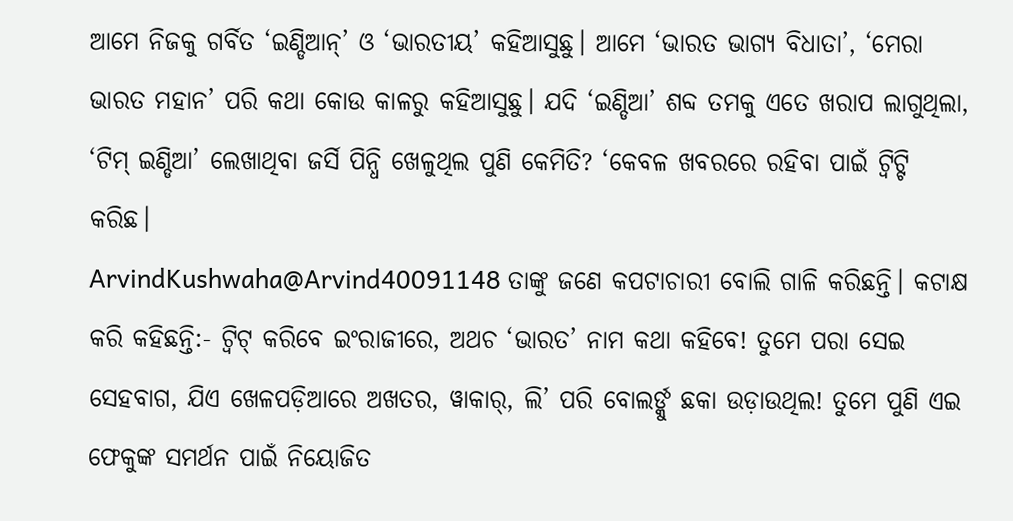ଆମେ ନିଜକୁ ଗର୍ବିତ ‘ଇଣ୍ଡିଆନ୍’ ଓ ‘ଭାରତୀୟ’ କହିଆସୁଛୁ। ଆମେ ‘ଭାରତ ଭାଗ୍ୟ ବିଧାତା’, ‘ମେରା ଭାରତ ମହାନ’ ପରି କଥା କୋଉ କାଳରୁ କହିଆସୁଛୁ। ଯଦି ‘ଇଣ୍ଡିଆ’ ଶବ୍ଦ ତମକୁ ଏତେ ଖରାପ ଲାଗୁଥିଲା, ‘ଟିମ୍ ଇଣ୍ଡିଆ’ ଲେଖାଥିବା ଜର୍ସି ପିନ୍ଧି ଖେଳୁଥିଲ ପୁଣି କେମିତି? ‘କେବଳ ଖବରରେ ରହିବା ପାଇଁ ଟ୍ବିଟ୍ଟି କରିଛ।
ArvindKushwaha@Arvind40091148 ତାଙ୍କୁ ଜଣେ କପଟାଚାରୀ ବୋଲି ଗାଳି କରିଛନ୍ତି। କଟାକ୍ଷ କରି କହିଛନ୍ତି:- ଟ୍ବିଟ୍ କରିବେ ଇଂରାଜୀରେ, ଅଥଚ ‘ଭାରତ’ ନାମ କଥା କହିବେ! ତୁମେ ପରା ସେଇ ସେହବାଗ, ଯିଏ ଖେଳପଡ଼ିଆରେ ଅଖତର, ୱାକାର୍, ଲି’ ପରି ବୋଲର୍ଙ୍କୁ ଛକା ଉଡ଼ାଉଥିଲ! ତୁମେ ପୁଣି ଏଇ ଫେକୁଙ୍କ ସମର୍ଥନ ପାଇଁ ନିୟୋଜିତ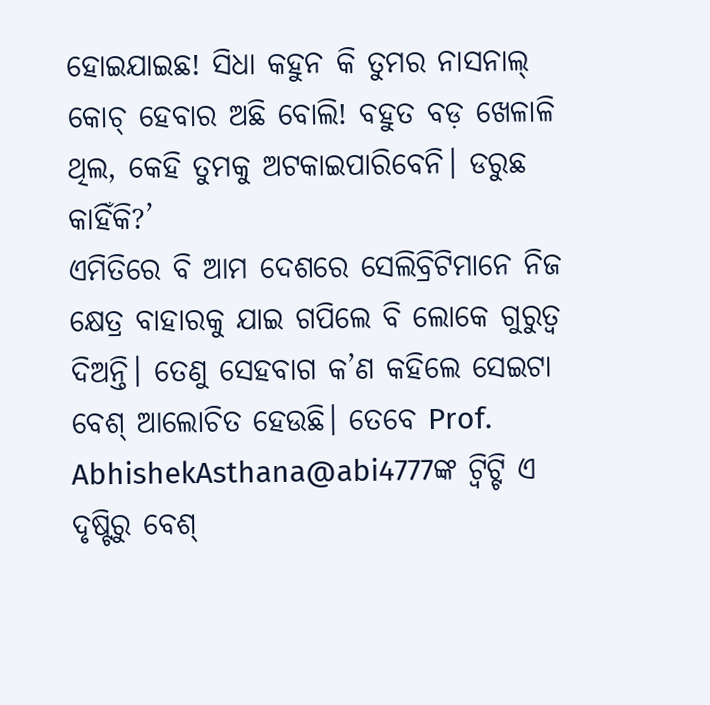ହୋଇଯାଇଛ! ସିଧା କହୁନ କି ତୁମର ନାସନାଲ୍ କୋଚ୍ ହେବାର ଅଛି ବୋଲି! ବହୁତ ବଡ଼ ଖେଳାଳି ଥିଲ, କେହି ତୁମକୁ ଅଟକାଇପାରିବେନି। ଡରୁଛ କାହିଁକି?’
ଏମିତିରେ ବି ଆମ ଦେଶରେ ସେଲିବ୍ରିଟିମାନେ ନିଜ କ୍ଷେତ୍ର ବାହାରକୁ ଯାଇ ଗପିଲେ ବି ଲୋକେ ଗୁରୁତ୍ବ ଦିଅନ୍ତି। ତେଣୁ ସେହବାଗ କ’ଣ କହିଲେ ସେଇଟା ବେଶ୍ ଆଲୋଚିତ ହେଉଛି। ତେବେ Prof. AbhishekAsthana@abi4777ଙ୍କ ଟ୍ବିଟ୍ଟି ଏ ଦୃଷ୍ଟିରୁ ବେଶ୍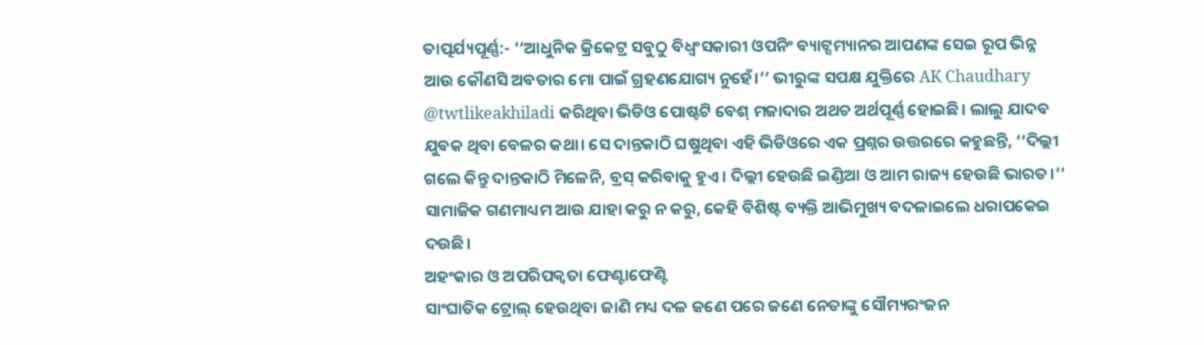ତାତ୍ପର୍ଯ୍ୟପୂର୍ଣ୍ଣ:- ‘‘ଆଧୁନିକ କ୍ରିକେଟ୍ର ସବୁଠୁ ବିଧ୍ବଂସକାରୀ ଓପନିଂ ବ୍ୟାଟ୍ସମ୍ୟାନର ଆପଣଙ୍କ ସେଇ ରୂପ ଭିନ୍ନ ଆଉ କୌଣସି ଅବତାର ମୋ ପାଇଁ ଗ୍ରହଣଯୋଗ୍ୟ ନୁହେଁ।’’ ଭୀରୁଙ୍କ ସପକ୍ଷ ଯୁକ୍ତିରେ AK Chaudhary @twtlikeakhiladi କରିଥିବା ଭିଡିଓ ପୋଷ୍ଟଟି ବେଶ୍ ମଜାଦାର ଅଥଚ ଅର୍ଥପୂର୍ଣ୍ଣ ହୋଇଛି। ଲାଲୁ ଯାଦବ ଯୁବକ ଥିବା ବେଳର କଥା। ସେ ଦାନ୍ତକାଠି ଘଷୁଥିବା ଏହି ଭିଡିଓରେ ଏକ ପ୍ରଶ୍ନର ଉତ୍ତରରେ କହୁଛନ୍ତି, ‘‘ଦିଲ୍ଲୀ ଗଲେ କିନ୍ତୁ ଦାନ୍ତକାଠି ମିଳେନି, ବ୍ରସ୍ କରିବାକୁ ହୁଏ। ଦିଲ୍ଲୀ ହେଉଛି ଇଣ୍ଡିଆ ଓ ଆମ ରାଜ୍ୟ ହେଉଛି ଭାରତ।’’ ସାମାଜିକ ଗଣମାଧ୍ୟମ ଆଉ ଯାହା କରୁ ନ କରୁ, କେହି ବିଶିଷ୍ଟ ବ୍ୟକ୍ତି ଆଭିମୁଖ୍ୟ ବଦଳାଇଲେ ଧରାପକେଇ ଦଉଛି।
ଅହଂକାର ଓ ଅପରିପକ୍ବତା ଫେଣ୍ଟାଫେଣ୍ଟି
ସାଂଘାତିକ ଟ୍ରୋଲ୍ ହେଉଥିବା ଜାଣି ମଧ୍ୟ ଦଳ ଜଣେ ପରେ ଜଣେ ନେତାଙ୍କୁ ସୌମ୍ୟରଂଜନ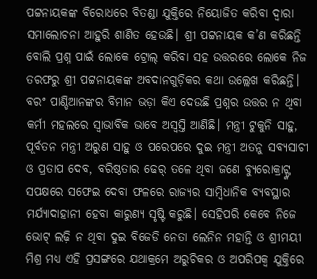ପଟ୍ଟନାୟକଙ୍କ ବିରୋଧରେ ବିତଣ୍ଡା ଯୁକ୍ତିରେ ନିୟୋଜିତ କରିବା ଦ୍ବାରା ସମାଲୋଚନା ଆହୁରି ଶାଣିତ ହେଉଛି। ଶ୍ରୀ ପଟ୍ଟନାୟକ କ’ଣ କରିଛନ୍ତି ବୋଲି ପ୍ରଶ୍ନ ପାଇଁ ଲୋକେ ଟ୍ରୋଲ୍ କରିବା ସହ ଉତ୍ତରରେ ଲୋକେ ନିଜ ତରଫରୁ ଶ୍ରୀ ପଟ୍ଟନାୟକଙ୍କ ଅବଦାନଗୁଡ଼ିକର କଥା ଉଲ୍ଲେଖ କରିଛନ୍ତି। ବରଂ ପାଣ୍ଡିଆନଙ୍କର ବିମାନ ଭଡ଼ା କିଏ ଦେଉଛି ପ୍ରଶ୍ନର ଉତ୍ତର ନ ଥିବା କର୍ମୀ ମହଲରେ ସ୍ବାଭାବିକ ଭାବେ ଅସ୍ବସ୍ତି ଆଣିଛି। ମନ୍ତ୍ରୀ ଟୁକୁନି ସାହୁ, ପୂର୍ବତନ ମନ୍ତ୍ରୀ ଅରୁଣ ସାହୁ ଓ ପରେପରେ ଦୁଇ ମନ୍ତ୍ରୀ ଅତନୁ ସବ୍ୟସାଚୀ ଓ ପ୍ରତାପ ଦେବ, ବରିଷ୍ଠତାର ଢେର୍ ତଳେ ଥିବା ଜଣେ ବ୍ୟୁରୋକ୍ରାଟ୍ଙ୍କ ସପକ୍ଷରେ ସଫେଇ ଦେବା ଫଳରେ ରାଜ୍ୟର ସାମ୍ବିଧାନିକ ବ୍ୟବସ୍ଥାର ମର୍ଯ୍ୟାଦାହାନୀ ହେବା କାରୁଣ୍ୟ ସୃଷ୍ଟି କରୁଛି। ସେହିପରି କେବେ ନିଜେ ଭୋଟ୍ ଲଢ଼ି ନ ଥିବା ଦୁଇ ବିଜେଡି ନେତା ଲେନିନ ମହାନ୍ତି ଓ ଶ୍ରୀମୟୀ ମିଶ୍ର ମଧ୍ୟ ଏହି ପ୍ରସଙ୍ଗରେ ଯଥାକ୍ରମେ ଅରୁଚିକର ଓ ଅପରିପକ୍ବ ଯୁକ୍ତିରେ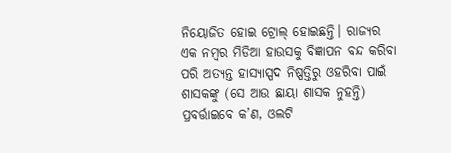ନିୟୋଜିତ ହୋଇ ଟ୍ରୋଲ୍ ହୋଇଛନ୍ତି। ରାଜ୍ୟର ଏକ ନମ୍ବର ମିଡିଆ ହାଉସକୁ ବିଜ୍ଞାପନ ବନ୍ଦ କରିବା ପରି ଅତ୍ୟନ୍ତ ହାସ୍ୟାସ୍ପଦ ନିଷ୍ପତ୍ତିରୁ ଓହରିବା ପାଇଁ ଶାସକଙ୍କୁ (ସେ ଆଉ ଛାୟା ଶାସକ ନୁହନ୍ତି) ପ୍ରବର୍ତ୍ତାଇବେ କ’ଣ, ଓଲଟି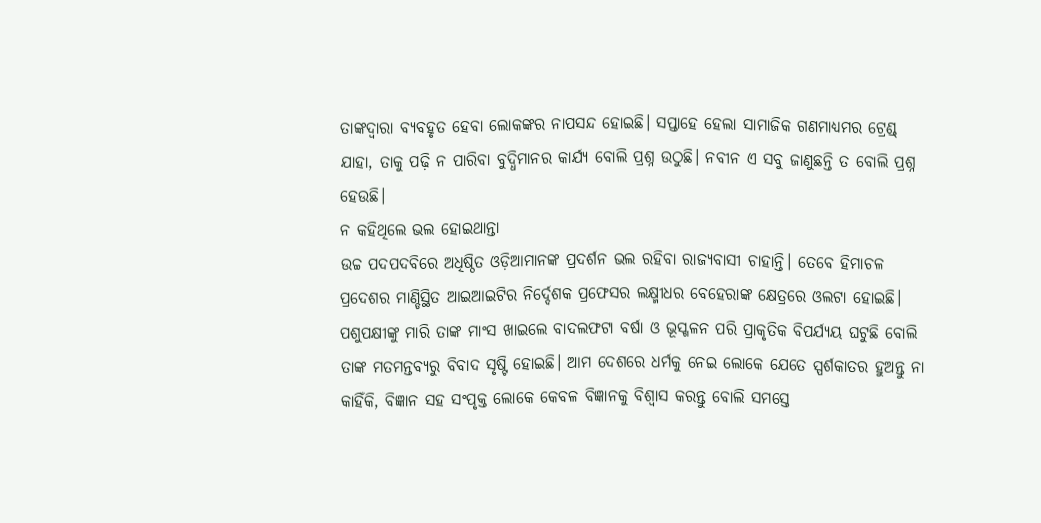ତାଙ୍କଦ୍ବାରା ବ୍ୟବହୃତ ହେବା ଲୋକଙ୍କର ନାପସନ୍ଦ ହୋଇଛି। ସପ୍ତାହେ ହେଲା ସାମାଜିକ ଗଣମାଧ୍ୟମର ଟ୍ରେଣ୍ଡ୍ ଯାହା, ତାକୁ ପଢ଼ି ନ ପାରିବା ବୁଦ୍ଧିମାନର କାର୍ଯ୍ୟ ବୋଲି ପ୍ରଶ୍ନ ଉଠୁଛି। ନବୀନ ଏ ସବୁ ଜାଣୁଛନ୍ତି ତ ବୋଲି ପ୍ରଶ୍ନ ହେଉଛି।
ନ କହିଥିଲେ ଭଲ ହୋଇଥାନ୍ତା
ଉଚ୍ଚ ପଦପଦବିରେ ଅଧିଷ୍ଠିତ ଓଡ଼ିଆମାନଙ୍କ ପ୍ରଦର୍ଶନ ଭଲ ରହିବା ରାଜ୍ୟବାସୀ ଚାହାନ୍ତି। ତେବେ ହିମାଚଳ ପ୍ରଦେଶର ମାଣ୍ଡିସ୍ଥିତ ଆଇଆଇଟିର ନିର୍ଦ୍ଦେଶକ ପ୍ରଫେସର ଲକ୍ଷ୍ମୀଧର ବେହେରାଙ୍କ କ୍ଷେତ୍ରରେ ଓଲଟା ହୋଇଛି। ପଶୁପକ୍ଷୀଙ୍କୁ ମାରି ତାଙ୍କ ମାଂସ ଖାଇଲେ ବାଦଲଫଟା ବର୍ଷା ଓ ଭୂସ୍ଖଳନ ପରି ପ୍ରାକୃତିକ ବିପର୍ଯ୍ୟୟ ଘଟୁଛି ବୋଲି ତାଙ୍କ ମତମନ୍ତବ୍ୟରୁ ବିବାଦ ସୃଷ୍ଟି ହୋଇଛି। ଆମ ଦେଶରେ ଧର୍ମକୁ ନେଇ ଲୋକେ ଯେତେ ସ୍ପର୍ଶକାତର ହୁଅନ୍ତୁ ନା କାହିଁକି, ବିଜ୍ଞାନ ସହ ସଂପୃକ୍ତ ଲୋକେ କେବଳ ବିଜ୍ଞାନକୁ ବିଶ୍ବାସ କରନ୍ତୁ ବୋଲି ସମସ୍ତେ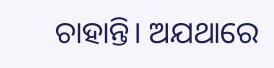ଚାହାନ୍ତି। ଅଯଥାରେ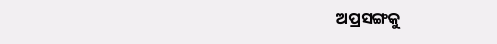ଅପ୍ରସଙ୍ଗକୁ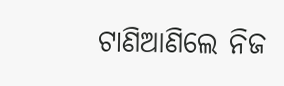ଟାଣିଆଣିଲେ ନିଜ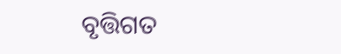ବୃତ୍ତିଗତ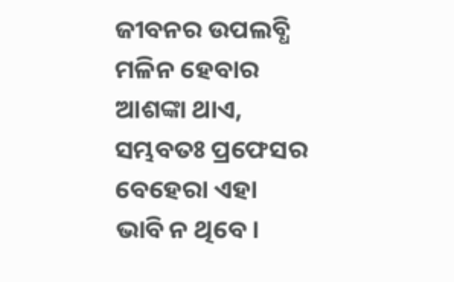ଜୀବନର ଉପଲବ୍ଧି ମଳିନ ହେବାର ଆଶଙ୍କା ଥାଏ, ସମ୍ଭବତଃ ପ୍ରଫେସର ବେହେରା ଏହା ଭାବି ନ ଥିବେ।